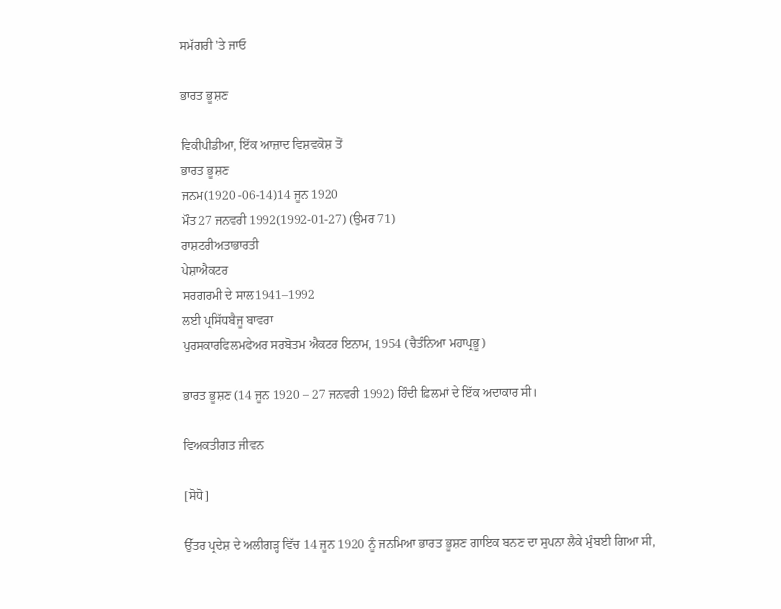ਸਮੱਗਰੀ 'ਤੇ ਜਾਓ

ਭਾਰਤ ਭੂਸ਼ਣ

ਵਿਕੀਪੀਡੀਆ, ਇੱਕ ਆਜ਼ਾਦ ਵਿਸ਼ਵਕੋਸ਼ ਤੋਂ
ਭਾਰਤ ਭੂਸ਼ਣ
ਜਨਮ(1920 -06-14)14 ਜੂਨ 1920
ਮੌਤ27 ਜਨਵਰੀ 1992(1992-01-27) (ਉਮਰ 71)
ਰਾਸ਼ਟਰੀਅਤਾਭਾਰਤੀ
ਪੇਸ਼ਾਐਕਟਰ
ਸਰਗਰਮੀ ਦੇ ਸਾਲ1941–1992
ਲਈ ਪ੍ਰਸਿੱਧਬੈਜੂ ਬਾਵਰਾ
ਪੁਰਸਕਾਰਫਿਲਮਫੇਅਰ ਸਰਬੋਤਮ ਐਕਟਰ ਇਨਾਮ, 1954 (ਚੈਤੰਨਿਆ ਮਹਾਪ੍ਰਭੂ)

ਭਾਰਤ ਭੂਸ਼ਣ (14 ਜੂਨ 1920 – 27 ਜਨਵਰੀ 1992) ਹਿੰਦੀ ਫ਼ਿਲਮਾਂ ਦੇ ਇੱਕ ਅਦਾਕਾਰ ਸੀ।

ਵਿਅਕਤੀਗਤ ਜੀਵਨ

[ਸੋਧੋ]

ਉੱਤਰ ਪ੍ਰਦੇਸ਼ ਦੇ ਅਲੀਗੜ੍ਹ ਵਿੱਚ 14 ਜੂਨ 1920 ਨੂੰ ਜਨਮਿਆ ਭਾਰਤ ਭੂਸ਼ਣ ਗਾਇਕ ਬਨਣ ਦਾ ਸੁਪਨਾ ਲੈਕੇ ਮੁੰਬਈ ਗਿਆ ਸੀ,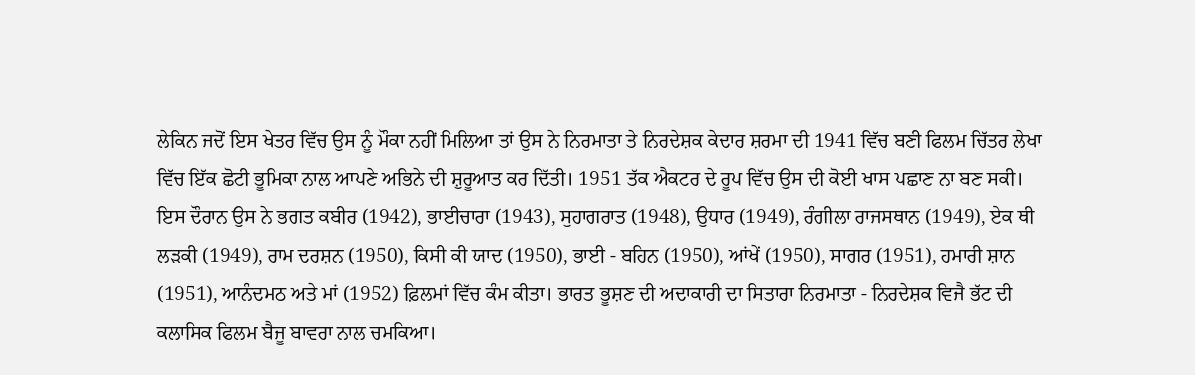ਲੇਕਿਨ ਜਦੋਂ ਇਸ ਖੇਤਰ ਵਿੱਚ ਉਸ ਨੂੰ ਮੌਕਾ ਨਹੀਂ ਮਿਲਿਆ ਤਾਂ ਉਸ ਨੇ ਨਿਰਮਾਤਾ ਤੇ ਨਿਰਦੇਸ਼ਕ ਕੇਦਾਰ ਸ਼ਰਮਾ ਦੀ 1941 ਵਿੱਚ ਬਣੀ ਫਿਲਮ ਚਿੱਤਰ ਲੇਖਾ ਵਿੱਚ ਇੱਕ ਛੋਟੀ ਭੂਮਿਕਾ ਨਾਲ ਆਪਣੇ ਅਭਿਨੇ ਦੀ ਸ਼ੁਰੂਆਤ ਕਰ ਦਿੱਤੀ। 1951 ਤੱਕ ਐਕਟਰ ਦੇ ਰੂਪ ਵਿੱਚ ਉਸ ਦੀ ਕੋਈ ਖਾਸ ਪਛਾਣ ਨਾ ਬਣ ਸਕੀ। ਇਸ ਦੌਰਾਨ ਉਸ ਨੇ ਭਗਤ ਕਬੀਰ (1942), ਭਾਈਚਾਰਾ (1943), ਸੁਹਾਗਰਾਤ (1948), ਉਧਾਰ (1949), ਰੰਗੀਲਾ ਰਾਜਸਥਾਨ (1949), ਏਕ ਥੀ ਲੜਕੀ (1949), ਰਾਮ ਦਰਸ਼ਨ (1950), ਕਿਸੀ ਕੀ ਯਾਦ (1950), ਭਾਈ - ਬਹਿਨ (1950), ਆਂਖੇਂ (1950), ਸਾਗਰ (1951), ਹਮਾਰੀ ਸ਼ਾਨ (1951), ਆਨੰਦਮਠ ਅਤੇ ਮਾਂ (1952) ਫ਼ਿਲਮਾਂ ਵਿੱਚ ਕੰਮ ਕੀਤਾ। ਭਾਰਤ ਭੂਸ਼ਣ ਦੀ ਅਦਾਕਾਰੀ ਦਾ ਸਿਤਾਰਾ ਨਿਰਮਾਤਾ - ਨਿਰਦੇਸ਼ਕ ਵਿਜੈ ਭੱਟ ਦੀ ਕਲਾਸਿਕ ਫਿਲਮ ਬੈਜੂ ਬਾਵਰਾ ਨਾਲ ਚਮਕਿਆ।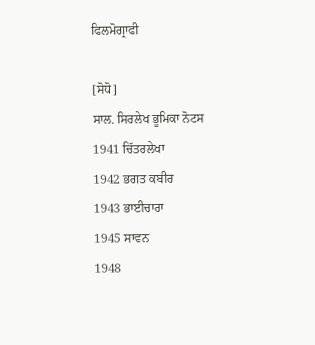ਫਿਲਮੋਗ੍ਰਾਫੀ

[ਸੋਧੋ]
ਸਾਲ. ਸਿਰਲੇਖ ਭੂਮਿਕਾ ਨੋਟਸ
1941 ਚਿੱਤਰਲੇਖਾ
1942 ਭਗਤ ਕਬੀਰ
1943 ਭਾਈਚਾਰਾ
1945 ਸਾਵਨ
1948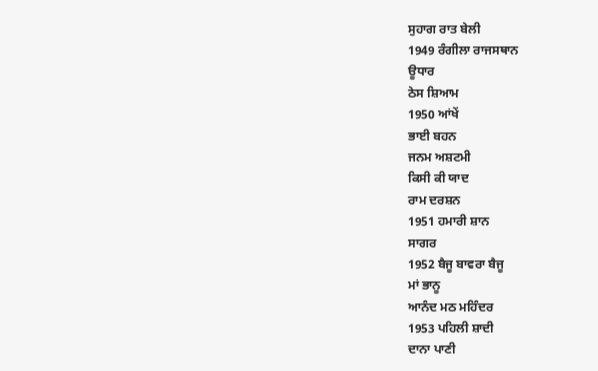ਸੁਹਾਗ ਰਾਤ ਬੇਲੀ
1949 ਰੰਗੀਲਾ ਰਾਜਸਥਾਨ
ਊਧਾਰ
ਠੇਸ ਸ਼ਿਆਮ
1950 ਆਂਖੇਂ
ਭਾਈ ਬਹਨ
ਜਨਮ ਅਸ਼ਟਮੀ
ਕਿਸੀ ਕੀ ਯਾਦ
ਰਾਮ ਦਰਸ਼ਨ
1951 ਹਮਾਰੀ ਸ਼ਾਨ
ਸਾਗਰ
1952 ਬੈਜੂ ਬਾਵਰਾ ਬੈਜੂ
ਮਾਂ ਭਾਨੂ
ਆਨੰਦ ਮਠ ਮਹਿੰਦਰ
1953 ਪਹਿਲੀ ਸ਼ਾਦੀ
ਦਾਨਾ ਪਾਣੀ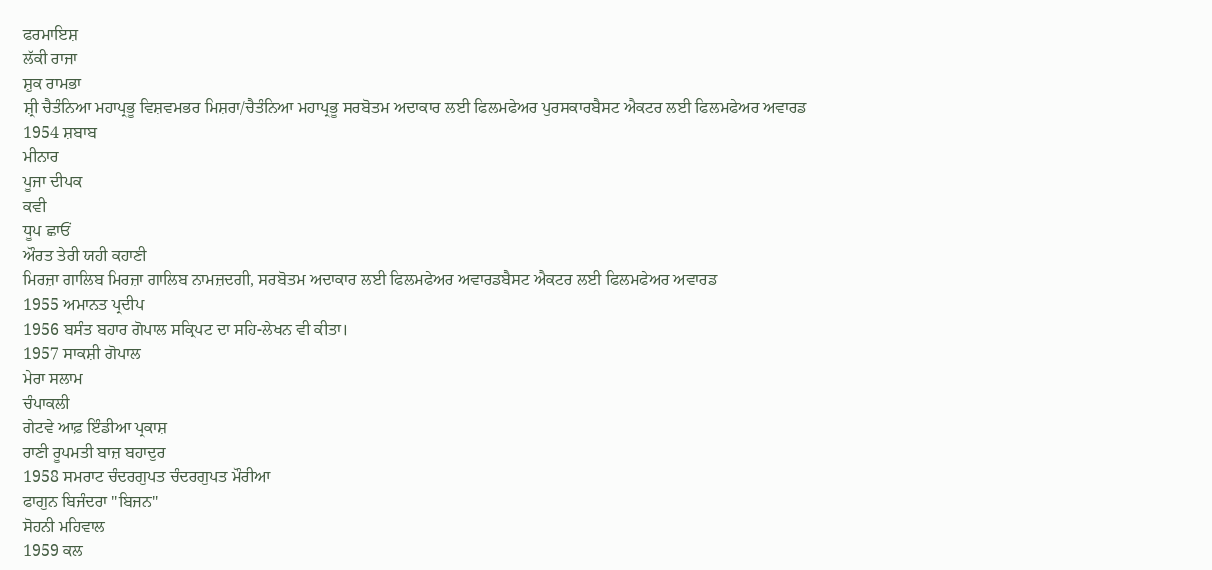ਫਰਮਾਇਸ਼
ਲੱਕੀ ਰਾਜਾ
ਸ਼ੁਕ ਰਾਮਭਾ
ਸ਼੍ਰੀ ਚੈਤੰਨਿਆ ਮਹਾਪ੍ਰਭੂ ਵਿਸ਼ਵਮਭਰ ਮਿਸ਼ਰਾ/ਚੈਤੰਨਿਆ ਮਹਾਪ੍ਰਭੂ ਸਰਬੋਤਮ ਅਦਾਕਾਰ ਲਈ ਫਿਲਮਫੇਅਰ ਪੁਰਸਕਾਰਬੈਸਟ ਐਕਟਰ ਲਈ ਫਿਲਮਫੇਅਰ ਅਵਾਰਡ
1954 ਸ਼ਬਾਬ
ਮੀਨਾਰ
ਪੂਜਾ ਦੀਪਕ
ਕਵੀ
ਧੂਪ ਛਾਓਂ
ਔਰਤ ਤੇਰੀ ਯਹੀ ਕਹਾਣੀ
ਮਿਰਜ਼ਾ ਗਾਲਿਬ ਮਿਰਜ਼ਾ ਗਾਲਿਬ ਨਾਮਜ਼ਦਗੀ, ਸਰਬੋਤਮ ਅਦਾਕਾਰ ਲਈ ਫਿਲਮਫੇਅਰ ਅਵਾਰਡਬੈਸਟ ਐਕਟਰ ਲਈ ਫਿਲਮਫੇਅਰ ਅਵਾਰਡ
1955 ਅਮਾਨਤ ਪ੍ਰਦੀਪ
1956 ਬਸੰਤ ਬਹਾਰ ਗੋਪਾਲ ਸਕ੍ਰਿਪਟ ਦਾ ਸਹਿ-ਲੇਖਨ ਵੀ ਕੀਤਾ।
1957 ਸਾਕਸ਼ੀ ਗੋਪਾਲ
ਮੇਰਾ ਸਲਾਮ
ਚੰਪਾਕਲੀ
ਗੇਟਵੇ ਆਫ਼ ਇੰਡੀਆ ਪ੍ਰਕਾਸ਼
ਰਾਣੀ ਰੂਪਮਤੀ ਬਾਜ਼ ਬਹਾਦੁਰ
1958 ਸਮਰਾਟ ਚੰਦਰਗੁਪਤ ਚੰਦਰਗੁਪਤ ਮੌਰੀਆ
ਫਾਗੁਨ ਬਿਜੰਦਰਾ "ਬਿਜਨ"
ਸੋਹਨੀ ਮਹਿਵਾਲ
1959 ਕਲ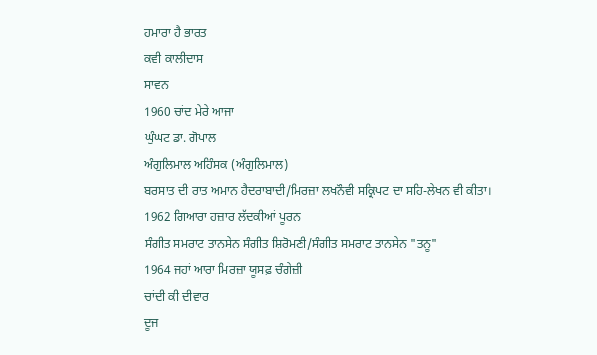ਹਮਾਰਾ ਹੈ ਭਾਰਤ
ਕਵੀ ਕਾਲੀਦਾਸ
ਸਾਵਨ
1960 ਚਾਂਦ ਮੇਰੇ ਆਜਾ
ਘੁੰਘਟ ਡਾ. ਗੋਪਾਲ
ਅੰਗੁਲਿਮਾਲ ਅਹਿੰਸਕ (ਅੰਗੁਲਿਮਾਲ)
ਬਰਸਾਤ ਦੀ ਰਾਤ ਅਮਾਨ ਹੈਦਰਾਬਾਦੀ/ਮਿਰਜ਼ਾ ਲਖਨੌਵੀ ਸਕ੍ਰਿਪਟ ਦਾ ਸਹਿ-ਲੇਖਨ ਵੀ ਕੀਤਾ।
1962 ਗਿਆਰਾ ਹਜ਼ਾਰ ਲੱਦਕੀਆਂ ਪੂਰਨ
ਸੰਗੀਤ ਸਮਰਾਟ ਤਾਨਸੇਨ ਸੰਗੀਤ ਸ਼ਿਰੋਮਣੀ/ਸੰਗੀਤ ਸਮਰਾਟ ਤਾਨਸੇਨ "ਤਨੂ"
1964 ਜਹਾਂ ਆਰਾ ਮਿਰਜ਼ਾ ਯੂਸਫ਼ ਚੰਗੇਜ਼ੀ
ਚਾਂਦੀ ਕੀ ਦੀਵਾਰ
ਦੂਜ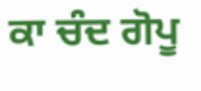ਕਾ ਚੰਦ ਗੋਪੂ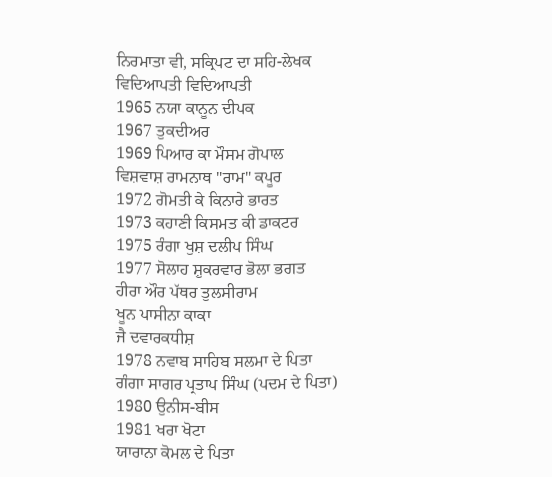ਨਿਰਮਾਤਾ ਵੀ, ਸਕ੍ਰਿਪਟ ਦਾ ਸਹਿ-ਲੇਖਕ
ਵਿਦਿਆਪਤੀ ਵਿਦਿਆਪਤੀ
1965 ਨਯਾ ਕਾਨੂਨ ਦੀਪਕ
1967 ਤੁਕਦੀਅਰ
1969 ਪਿਆਰ ਕਾ ਮੌਸਮ ਗੋਪਾਲ
ਵਿਸ਼ਵਾਸ਼ ਰਾਮਨਾਥ "ਰਾਮ" ਕਪੂਰ
1972 ਗੋਮਤੀ ਕੇ ਕਿਨਾਰੇ ਭਾਰਤ
1973 ਕਹਾਣੀ ਕਿਸਮਤ ਕੀ ਡਾਕਟਰ
1975 ਰੰਗਾ ਖੁਸ਼ ਦਲੀਪ ਸਿੰਘ
1977 ਸੋਲਾਹ ਸ਼ੁਕਰਵਾਰ ਭੋਲਾ ਭਗਤ
ਹੀਰਾ ਔਰ ਪੱਥਰ ਤੁਲਸੀਰਾਮ
ਖੂਨ ਪਾਸੀਨਾ ਕਾਕਾ
ਜੈ ਦਵਾਰਕਧੀਸ਼
1978 ਨਵਾਬ ਸਾਹਿਬ ਸਲਮਾ ਦੇ ਪਿਤਾ
ਗੰਗਾ ਸਾਗਰ ਪ੍ਰਤਾਪ ਸਿੰਘ (ਪਦਮ ਦੇ ਪਿਤਾ)
1980 ਉਨੀਸ-ਬੀਸ
1981 ਖਰਾ ਖੋਟਾ
ਯਾਰਾਨਾ ਕੋਮਲ ਦੇ ਪਿਤਾ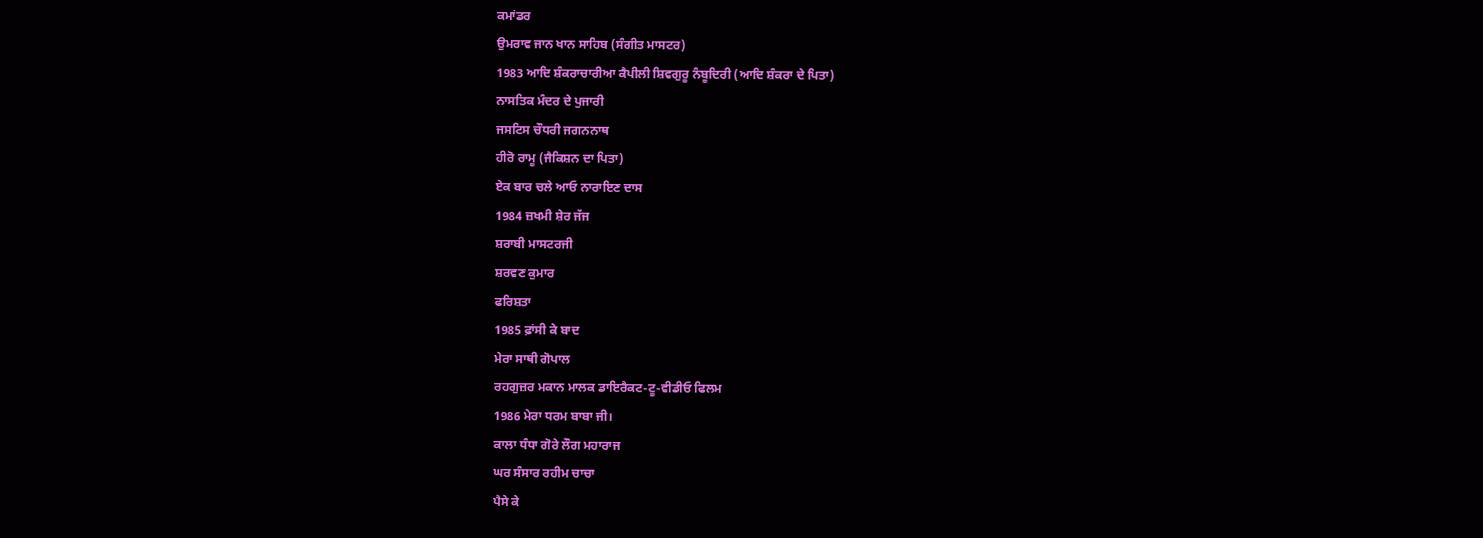ਕਮਾਂਡਰ
ਉਮਰਾਵ ਜਾਨ ਖਾਨ ਸਾਹਿਬ (ਸੰਗੀਤ ਮਾਸਟਰ)
1983 ਆਦਿ ਸ਼ੰਕਰਾਚਾਰੀਆ ਕੈਪੀਲੀ ਸ਼ਿਵਗੁਰੂ ਨੰਬੂਦਿਰੀ (ਆਦਿ ਸ਼ੰਕਰਾ ਦੇ ਪਿਤਾ)
ਨਾਸਤਿਕ ਮੰਦਰ ਦੇ ਪੁਜਾਰੀ
ਜਸਟਿਸ ਚੌਧਰੀ ਜਗਨਨਾਥ
ਹੀਰੋ ਰਾਮੂ (ਜੈਕਿਸ਼ਨ ਦਾ ਪਿਤਾ)
ਏਕ ਬਾਰ ਚਲੇ ਆਓ ਨਾਰਾਇਣ ਦਾਸ
1984 ਜ਼ਖਮੀ ਸ਼ੇਰ ਜੱਜ
ਸ਼ਰਾਬੀ ਮਾਸਟਰਜੀ
ਸ਼ਰਵਣ ਕੁਮਾਰ
ਫਰਿਸ਼ਤਾ
1985 ਫ਼ਾਂਸੀ ਕੇ ਬਾਦ
ਮੇਰਾ ਸਾਥੀ ਗੋਪਾਲ
ਰਹਗੁਜ਼ਰ ਮਕਾਨ ਮਾਲਕ ਡਾਇਰੈਕਟ-ਟੂ-ਵੀਡੀਓ ਫਿਲਮ
1986 ਮੇਰਾ ਧਰਮ ਬਾਬਾ ਜੀ।
ਕਾਲਾ ਧੰਧਾ ਗੋਰੇ ਲੌਗ ਮਹਾਰਾਜ
ਘਰ ਸੰਸਾਰ ਰਹੀਮ ਚਾਚਾ
ਪੈਸੇ ਕੇ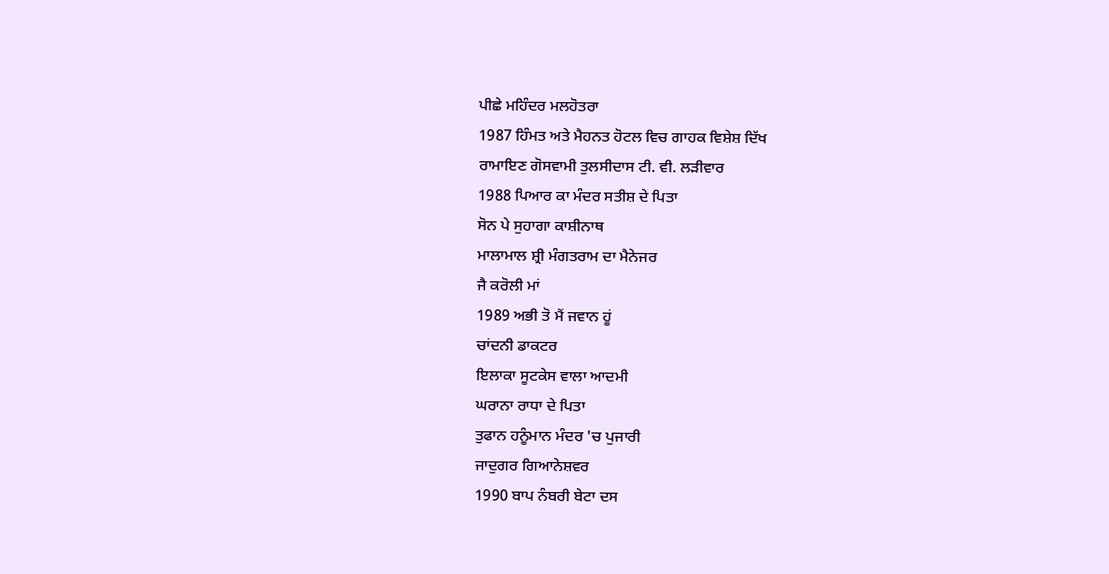ਪੀਛੇ ਮਹਿੰਦਰ ਮਲਹੋਤਰਾ
1987 ਹਿੰਮਤ ਅਤੇ ਮੈਹਨਤ ਹੋਟਲ ਵਿਚ ਗਾਹਕ ਵਿਸ਼ੇਸ਼ ਦਿੱਖ
ਰਾਮਾਇਣ ਗੋਸਵਾਮੀ ਤੁਲਸੀਦਾਸ ਟੀ. ਵੀ. ਲਡ਼ੀਵਾਰ
1988 ਪਿਆਰ ਕਾ ਮੰਦਰ ਸਤੀਸ਼ ਦੇ ਪਿਤਾ
ਸੋਨ ਪੇ ਸੁਹਾਗਾ ਕਾਸ਼ੀਨਾਥ
ਮਾਲਾਮਾਲ ਸ਼੍ਰੀ ਮੰਗਤਰਾਮ ਦਾ ਮੈਨੇਜਰ
ਜੈ ਕਰੋਲੀ ਮਾਂ
1989 ਅਭੀ ਤੋ ਮੈਂ ਜਵਾਨ ਹੂਂ
ਚਾਂਦਨੀ ਡਾਕਟਰ
ਇਲਾਕਾ ਸੂਟਕੇਸ ਵਾਲਾ ਆਦਮੀ
ਘਰਾਨਾ ਰਾਧਾ ਦੇ ਪਿਤਾ
ਤੁਫਾਨ ਹਨੂੰਮਾਨ ਮੰਦਰ 'ਚ ਪੁਜਾਰੀ
ਜਾਦੁਗਰ ਗਿਆਨੇਸ਼ਵਰ
1990 ਬਾਪ ਨੰਬਰੀ ਬੇਟਾ ਦਸ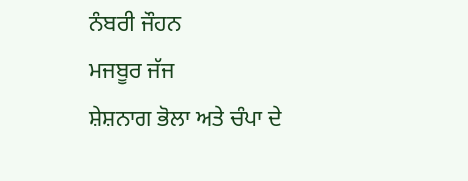ਨੰਬਰੀ ਜੌਹਨ
ਮਜਬੂਰ ਜੱਜ
ਸ਼ੇਸ਼ਨਾਗ ਭੋਲਾ ਅਤੇ ਚੰਪਾ ਦੇ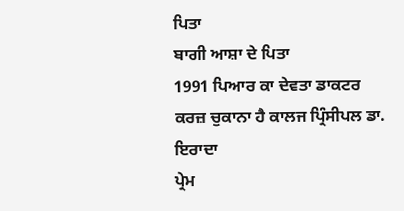ਪਿਤਾ
ਬਾਗੀ ਆਸ਼ਾ ਦੇ ਪਿਤਾ
1991 ਪਿਆਰ ਕਾ ਦੇਵਤਾ ਡਾਕਟਰ
ਕਰਜ਼ ਚੁਕਾਨਾ ਹੈ ਕਾਲਜ ਪ੍ਰਿੰਸੀਪਲ ਡਾ.
ਇਰਾਦਾ
ਪ੍ਰੇਮ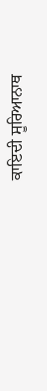ਕਾਇਦੀ ਸੂਰਿਆਨਾਥ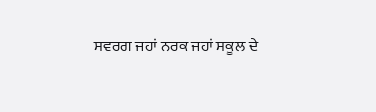ਸਵਰਗ ਜਹਾਂ ਨਰਕ ਜਹਾਂ ਸਕੂਲ ਦੇ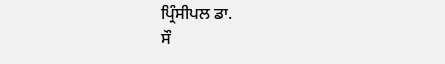ਪ੍ਰਿੰਸੀਪਲ ਡਾ.
ਸੌ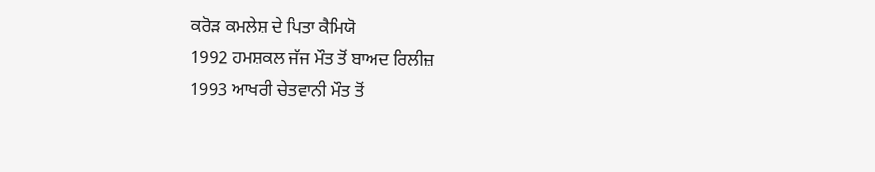ਕਰੋਡ਼ ਕਮਲੇਸ਼ ਦੇ ਪਿਤਾ ਕੈਮਿਯੋ
1992 ਹਮਸ਼ਕਲ ਜੱਜ ਮੌਤ ਤੋਂ ਬਾਅਦ ਰਿਲੀਜ਼
1993 ਆਖਰੀ ਚੇਤਵਾਨੀ ਮੌਤ ਤੋਂ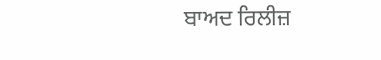ਬਾਅਦ ਰਿਲੀਜ਼